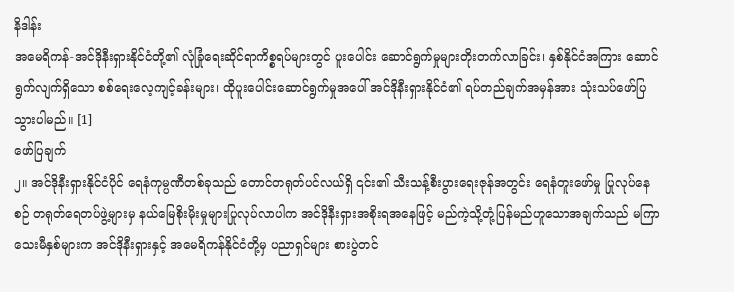နိဒါန်း
အမေရိကန်-အင်ဒိုနီးရှားနိုင်ငံတို့၏ လုံခြုံရေးဆိုင်ရာကိစ္စရပ်များတွင် ပူးပေါင်း ဆောင်ရွက်မှုများတိုးတက်လာခြင်း၊ နှစ်နိုင်ငံအကြား ဆောင်ရွက်လျက်ရှိသော စစ်ရေးလေ့ကျင့်ခန်းများ၊ ထိုပူးပေါင်းဆောင်ရွက်မှုအပေါ် အင်ဒိုနီးရှားနိုင်ငံ၏ ရပ်တည်ချက်အမှန်အား သုံးသပ်ဖော်ပြသွားပါမည်။ [1]
ဖော်ပြချက်
၂။ အင်ဒိုနီးရှားနိုင်ငံပိုင် ရေနံကုမ္ပဏီတစ်ခုသည် တောင်တရုတ်ပင်လယ်ရှိ ၎င်း၏ သီးသန့်စီးပွားရေးဇုန်အတွင်း ရေနံတူးဖော်မှု ပြုလုပ်နေစဉ် တရုတ်ရေတပ်ဖွဲ့များမှ နယ်မြေစိုးမိုးမှုများပြုလုပ်လာပါက အင်ဒိုနီးရှားအစိုးရအနေဖြင့် မည်ကဲ့သို့တုံ့ပြန်မည်ဟူသောအချက်သည် မကြာသေးမီနှစ်များက အင်ဒိုနီးရှားနှင့် အမေရိကန်နိုင်ငံတို့မှ ပညာရှင်များ စားပွဲတင်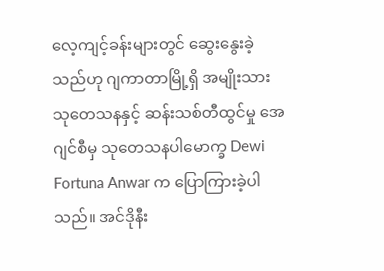လေ့ကျင့်ခန်းများတွင် ဆွေးနွေးခဲ့သည်ဟု ဂျကာတာမြို့ရှိ အမျိုးသားသုတေသနနှင့် ဆန်းသစ်တီထွင်မှု အေဂျင်စီမှ သုတေသနပါမောက္ခ Dewi Fortuna Anwar က ပြောကြားခဲ့ပါသည်။ အင်ဒိုနီး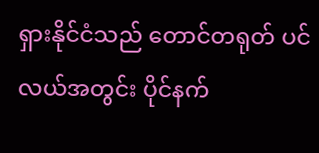ရှားနိုင်ငံသည် တောင်တရုတ် ပင်လယ်အတွင်း ပိုင်နက်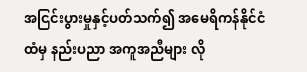အငြင်းပွားမှုနှင့်ပတ်သက်၍ အမေရိကန်နိုင်ငံထံမှ နည်းပညာ အကူအညီများ လို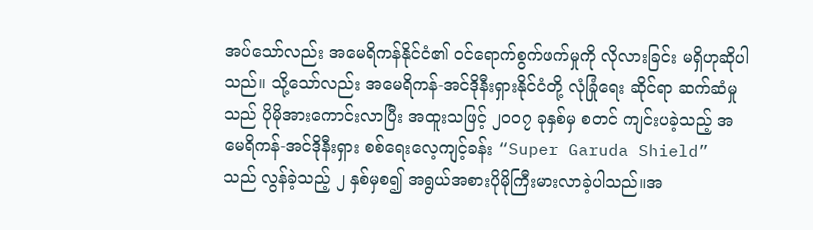အပ်သော်လည်း အမေရိကန်နိုင်ငံ၏ ဝင်ရောက်စွက်ဖက်မှုကို လိုလားခြင်း မရှိဟုဆိုပါသည်။ သို့သော်လည်း အမေရိကန်-အင်ဒိုနီးရှားနိုင်ငံတို့ လုံခြုံရေး ဆိုင်ရာ ဆက်ဆံမှုသည် ပိုမိုအားကောင်းလာပြီး အထူးသဖြင့် ၂၀၀၇ ခုနှစ်မှ စတင် ကျင်းပခဲ့သည့် အမေရိကန်-အင်ဒိုနီးရှား စစ်ရေးလေ့ကျင့်ခန်း “Super Garuda Shield” သည် လွန်ခဲ့သည့် ၂ နှစ်မှစ၍ အရွယ်အစားပိုမိုကြီးမားလာခဲ့ပါသည်။အ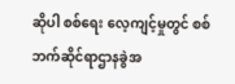ဆိုပါ စစ်ရေး လေ့ကျင့်မှုတွင် စစ်ဘက်ဆိုင်ရာဌာနခွဲအ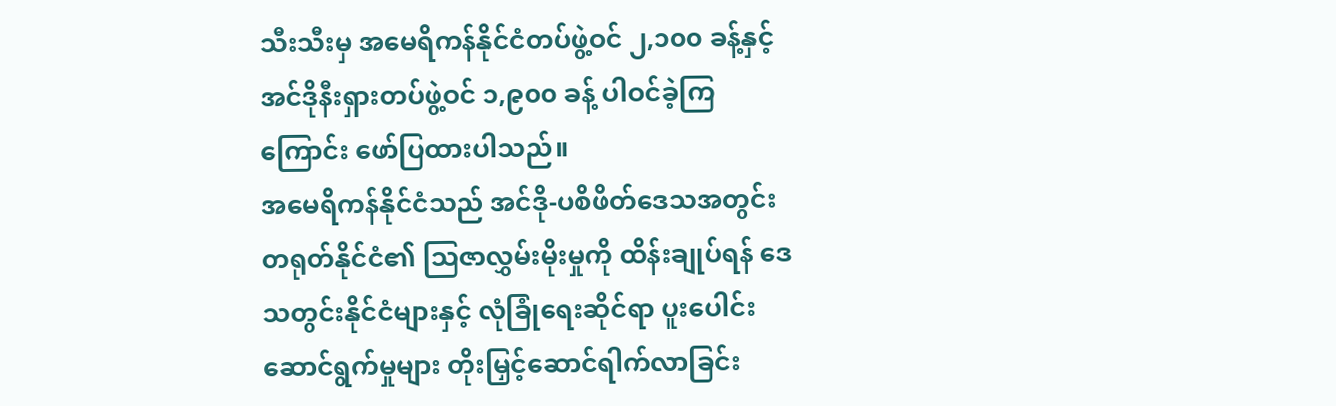သီးသီးမှ အမေရိကန်နိုင်ငံတပ်ဖွဲ့ဝင် ၂,၁၀၀ ခန့်နှင့် အင်ဒိုနီးရှားတပ်ဖွဲ့ဝင် ၁,၉၀၀ ခန့် ပါဝင်ခဲ့ကြကြောင်း ဖော်ပြထားပါသည်။
အမေရိကန်နိုင်ငံသည် အင်ဒို-ပစိဖိတ်ဒေသအတွင်း တရုတ်နိုင်ငံ၏ ဩဇာလွှမ်းမိုးမှုကို ထိန်းချုပ်ရန် ဒေသတွင်းနိုင်ငံများနှင့် လုံခြုံရေးဆိုင်ရာ ပူးပေါင်းဆောင်ရွက်မှုများ တိုးမြှင့်ဆောင်ရါက်လာခြင်း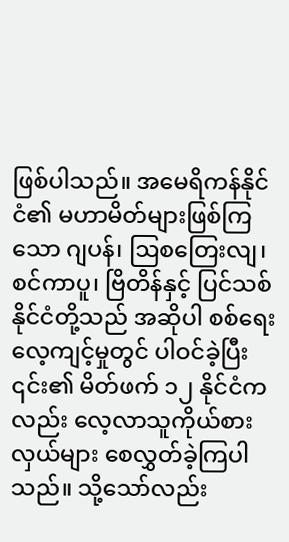ဖြစ်ပါသည်။ အမေရိကန်နိုင်ငံ၏ မဟာမိတ်များဖြစ်ကြသော ဂျပန်၊ ဩစတြေးလျ၊ စင်ကာပူ၊ ဗြိတိန်နှင့် ပြင်သစ်နိုင်ငံတို့သည် အဆိုပါ စစ်ရေးလေ့ကျင့်မှုတွင် ပါဝင်ခဲ့ပြီး ၎င်း၏ မိတ်ဖက် ၁၂ နိုင်ငံကလည်း လေ့လာသူကိုယ်စားလှယ်များ စေလွှတ်ခဲ့ကြပါသည်။ သို့သော်လည်း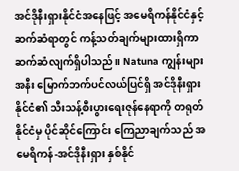အင်ဒိုနီးရှားနိုင်ငံအနေဖြင့် အမေရိကန်နိုင်ငံနှင့် ဆက်ဆံရာတွင် ကန့်သတ်ချက်များထားရှိကာ ဆက်ဆံလျက်ရှိပါသည်။ Natuna ကျွန်းများ အနီး မြောက်ဘက်ပင်လယ်ပြင်ရှိ အင်ဒိုနီးရှားနိုင်ငံ၏ သီးသန့်စီးပွားရေးဇုန်နေရာကို တရုတ်နိုင်ငံမှ ပိုင်ဆိုင်ကြောင်း ကြေညာချက်သည် အမေရိကန်-အင်ဒိုနီးရှား နှစ်နိုင်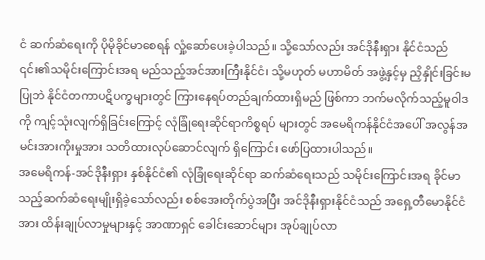ငံ ဆက်ဆံရေးကို ပိုမိုခိုင်မာစေရန် လှုံ့ဆော်ပေးခဲ့ပါသည်။ သို့သော်လည်း အင်ဒိုနီးရှား နိုင်ငံသည် ၎င်း၏သမိုင်းကြောင်းအရ မည်သည့်အင်အားကြီးနိုင်ငံ၊ သို့မဟုတ် မဟာမိတ် အဖွဲ့နှင့်မှ ညှိနှိုင်းခြင်းမပြုဘဲ နိုင်ငံတကာပဋိပက္ခများတွင် ကြားနေရပ်တည်ချက်ထားရှိမည် ဖြစ်ကာ ဘက်မလိုက်သည့်မူဝါဒကို ကျင့်သုံးလျက်ရှိခြင်းကြောင့် လုံခြုံရေးဆိုင်ရာကိစ္စရပ် များတွင် အမေရိကန်နိုင်ငံအပေါ် အလွန်အမင်းအားကိုးမှုအား သတိထားလုပ်ဆောင်လျက် ရှိကြောင်း ဖော်ပြထားပါသည်။
အမေရိကန်-အင်ဒိုနီးရှား နှစ်နိုင်ငံ၏ လုံခြုံရေးဆိုင်ရာ ဆက်ဆံရေးသည် သမိုင်းကြောင်းအရ ခိုင်မာသည့်ဆက်ဆံရေးမျိုးရှိခဲ့သော်လည်း စစ်အေးတိုက်ပွဲအပြီး အင်ဒိုနီးရှားနိုင်ငံသည် အရှေ့တီမောနိုင်ငံအား ထိန်းချုပ်လာမှုများနှင့် အာဏာရှင် ခေါင်းဆောင်များ အုပ်ချုပ်လာ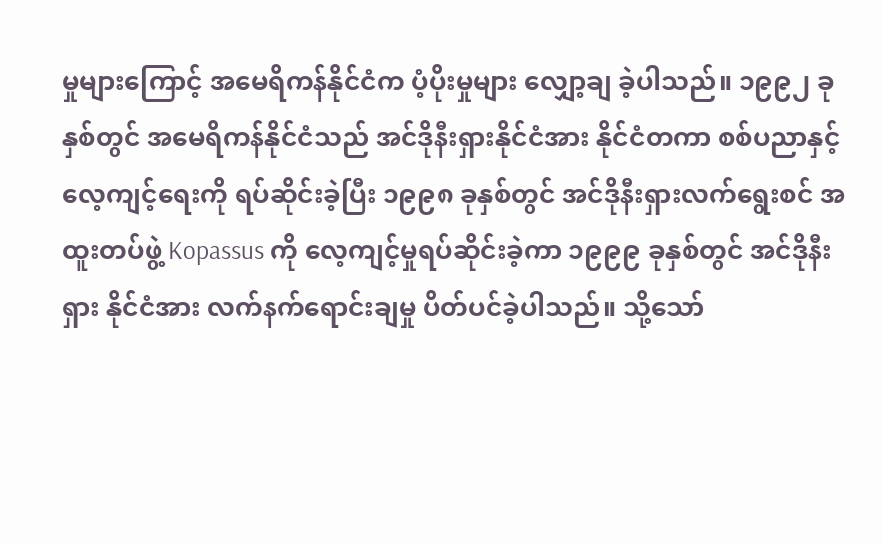မှုများကြောင့် အမေရိကန်နိုင်ငံက ပံ့ပိုးမှုများ လျှော့ချ ခဲ့ပါသည်။ ၁၉၉၂ ခုနှစ်တွင် အမေရိကန်နိုင်ငံသည် အင်ဒိုနီးရှားနိုင်ငံအား နိုင်ငံတကာ စစ်ပညာနှင့် လေ့ကျင့်ရေးကို ရပ်ဆိုင်းခဲ့ပြီး ၁၉၉၈ ခုနှစ်တွင် အင်ဒိုနီးရှားလက်ရွေးစင် အထူးတပ်ဖွဲ့ Kopassus ကို လေ့ကျင့်မှုရပ်ဆိုင်းခဲ့ကာ ၁၉၉၉ ခုနှစ်တွင် အင်ဒိုနီးရှား နိုင်ငံအား လက်နက်ရောင်းချမှု ပိတ်ပင်ခဲ့ပါသည်။ သို့သော်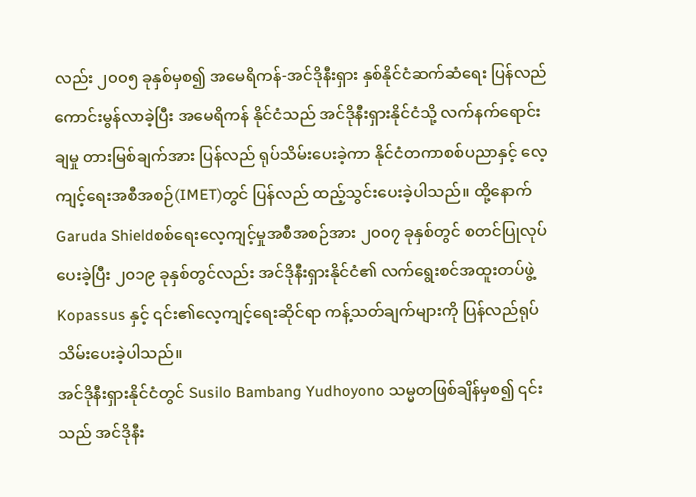လည်း ၂၀၀၅ ခုနှစ်မှစ၍ အမေရိကန်-အင်ဒိုနီးရှား နှစ်နိုင်ငံဆက်ဆံရေး ပြန်လည်ကောင်းမွန်လာခဲ့ပြီး အမေရိကန် နိုင်ငံသည် အင်ဒိုနီးရှားနိုင်ငံသို့ လက်နက်ရောင်းချမှု တားမြစ်ချက်အား ပြန်လည် ရုပ်သိမ်းပေးခဲ့ကာ နိုင်ငံတကာစစ်ပညာနှင့် လေ့ကျင့်ရေးအစီအစဉ်(IMET)တွင် ပြန်လည် ထည့်သွင်းပေးခဲ့ပါသည်။ ထို့နောက် Garuda Shieldစစ်ရေးလေ့ကျင့်မှုအစီအစဉ်အား ၂၀၀၇ ခုနှစ်တွင် စတင်ပြုလုပ်ပေးခဲ့ပြီး ၂၀၁၉ ခုနှစ်တွင်လည်း အင်ဒိုနီးရှားနိုင်ငံ၏ လက်ရွေးစင်အထူးတပ်ဖွဲ့ Kopassus နှင့် ၎င်း၏လေ့ကျင့်ရေးဆိုင်ရာ ကန့်သတ်ချက်များကို ပြန်လည်ရုပ်သိမ်းပေးခဲ့ပါသည်။
အင်ဒိုနီးရှားနိုင်ငံတွင် Susilo Bambang Yudhoyono သမ္မတဖြစ်ချိန်မှစ၍ ၎င်းသည် အင်ဒိုနီး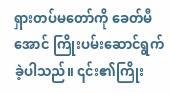ရှားတပ်မတော်ကို ခေတ်မီအောင် ကြိုးပမ်းဆောင်ရွက်ခဲ့ပါသည်။ ၎င်း၏ကြိုး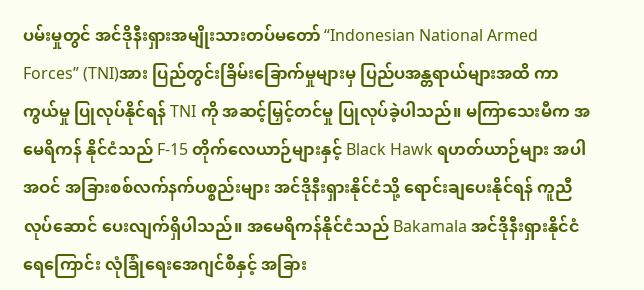ပမ်းမှုတွင် အင်ဒိုနီးရှားအမျိုးသားတပ်မတော် “Indonesian National Armed Forces” (TNI)အား ပြည်တွင်းခြိမ်းခြောက်မှုများမှ ပြည်ပအန္တရာယ်များအထိ ကာကွယ်မှု ပြုလုပ်နိုင်ရန် TNI ကို အဆင့်မြှင့်တင်မှု ပြုလုပ်ခဲ့ပါသည်။ မကြာသေးမီက အမေရိကန် နိုင်ငံသည် F-15 တိုက်လေယာဉ်များနှင့် Black Hawk ရဟတ်ယာဉ်များ အပါအဝင် အခြားစစ်လက်နက်ပစ္စည်းများ အင်ဒိုနီးရှားနိုင်ငံသို့ ရောင်းချပေးနိုင်ရန် ကူညီလုပ်ဆောင် ပေးလျက်ရှိပါသည်။ အမေရိကန်နိုင်ငံသည် Bakamala အင်ဒိုနီးရှားနိုင်ငံ ရေကြောင်း လုံခြုံရေးအေဂျင်စီနှင့် အခြား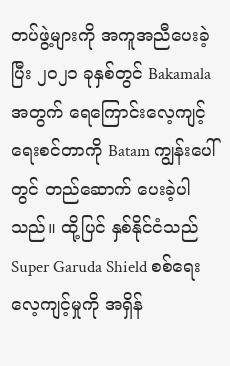တပ်ဖွဲ့များကို အကူအညီပေးခဲ့ပြီး ၂၀၂၁ ခုနှစ်တွင် Bakamala အတွက် ရေကြောင်းလေ့ကျင့်ရေးစင်တာကို Batam ကျွန်းပေါ်တွင် တည်ဆောက် ပေးခဲ့ပါသည်။ ထို့ပြင် နှစ်နိုင်ငံသည် Super Garuda Shield စစ်ရေးလေ့ကျင့်မှုကို အရှိန်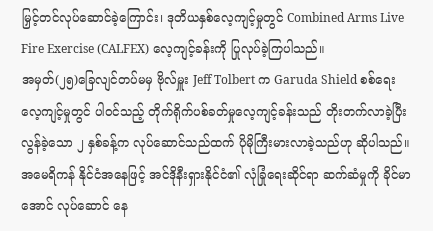မြှင့်တင်လုပ်ဆောင်ခဲ့ကြောင်း၊ ဒုတိယနှစ်လေ့ကျင့်မှုတွင် Combined Arms Live Fire Exercise (CALFEX) လေ့ကျင့်ခန်းကို ပြုလုပ်ခဲ့ကြပါသည်။
အမှတ်(၂၅)ခြေလျင်တပ်မမှ ဗိုလ်မှူး Jeff Tolbert က Garuda Shield စစ်ရေး လေ့ကျင့်မှုတွင် ပါဝင်သည့် တိုက်ရိုက်ပစ်ခတ်မှုလေ့ကျင့်ခန်းသည် တိုးတက်လာခဲ့ပြီး လွန်ခဲ့သော ၂ နှစ်ခန့်က လုပ်ဆောင်သည်ထက် ပိုမိုကြီးမားလာခဲ့သည်ဟု ဆိုပါသည်။ အမေရိကန် နိုင်ငံအနေဖြင့် အင်ဒိုနီးရှားနိုင်ငံ၏ လုံခြုံရေးဆိုင်ရာ ဆက်ဆံမှုကို ခိုင်မာအောင် လုပ်ဆောင် နေ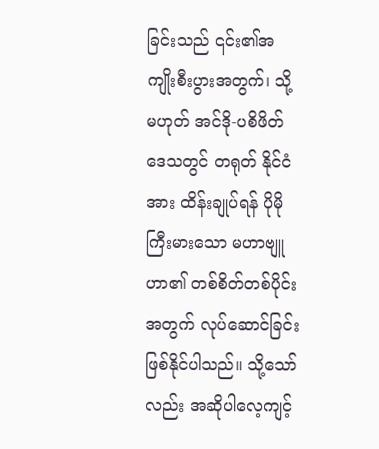ခြင်းသည် ၎င်း၏အကျိုးစီးပွားအတွက်၊ သို့မဟုတ် အင်ဒို-ပစိဖိတ်ဒေသတွင် တရုတ် နိုင်ငံအား ထိန်းချုပ်ရန် ပိုမိုကြီးမားသော မဟာဗျူဟာ၏ တစ်စိတ်တစ်ပိုင်းအတွက် လုပ်ဆောင်ခြင်းဖြစ်နိုင်ပါသည်။ သို့သော်လည်း အဆိုပါလေ့ကျင့်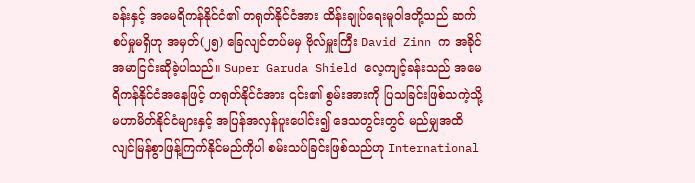ခန်းနှင့် အမေရိကန်နိုင်ငံ၏ တရုတ်နိုင်ငံအား ထိန်းချုပ်ရေးမူဝါဒတို့သည် ဆက်စပ်မှုမရှိဟု အမှတ်(၂၅) ခြေလျင်တပ်မမှ ဗိုလ်မှူးကြီး David Zinn က အခိုင်အမာငြင်းဆိုခဲ့ပါသည်။ Super Garuda Shield လေ့ကျင့်ခန်းသည် အမေရိကန်နိုင်ငံအနေဖြင့် တရုတ်နိုင်ငံအား ၎င်း၏ စွမ်းအားကို ပြသခြင်းဖြစ်သကဲ့သို့ မဟာမိတ်နိုင်ငံများနှင့် အပြန်အလှန်ပူးပေါင်း၍ ဒေသတွင်းတွင် မည်မျှအထိ လျင်မြန်စွာဖြန့်ကြက်နိုင်မည်ကိုပါ စမ်းသပ်ခြင်းဖြစ်သည်ဟု International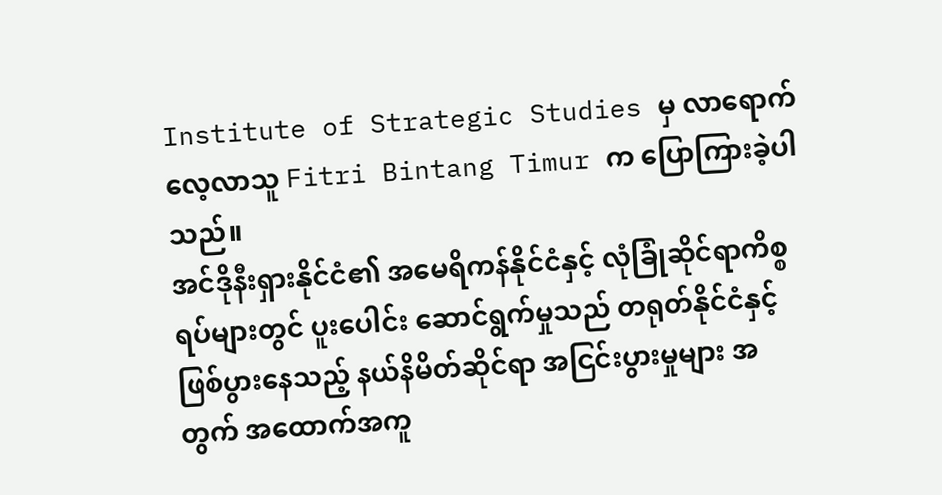Institute of Strategic Studies မှ လာရောက်လေ့လာသူ Fitri Bintang Timur က ပြောကြားခဲ့ပါသည်။
အင်ဒိုနီးရှားနိုင်ငံ၏ အမေရိကန်နိုင်ငံနှင့် လုံခြုံဆိုင်ရာကိစ္စရပ်များတွင် ပူးပေါင်း ဆောင်ရွက်မှုသည် တရုတ်နိုင်ငံနှင့်ဖြစ်ပွားနေသည့် နယ်နိမိတ်ဆိုင်ရာ အငြင်းပွားမှုများ အတွက် အထောက်အကူ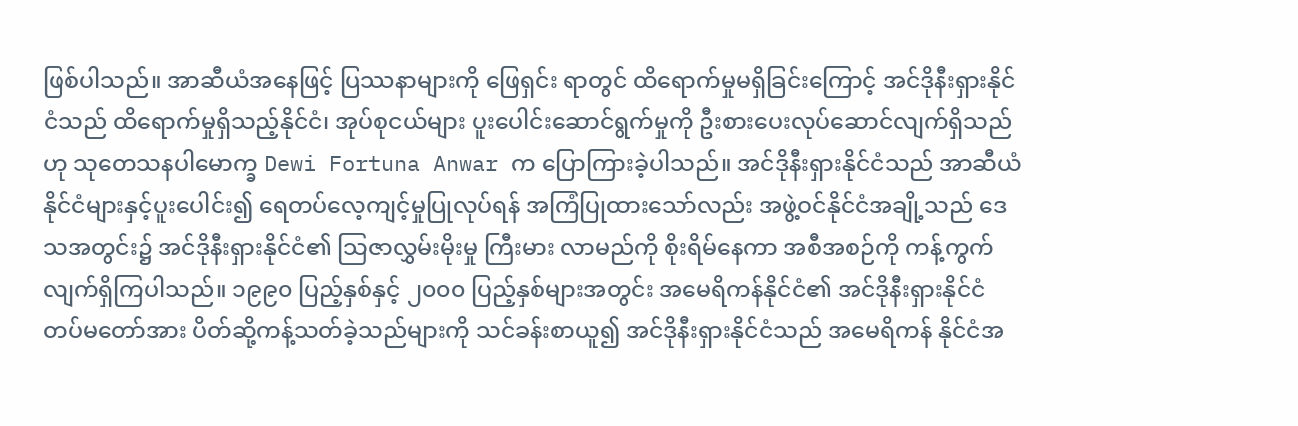ဖြစ်ပါသည်။ အာဆီယံအနေဖြင့် ပြဿနာများကို ဖြေရှင်း ရာတွင် ထိရောက်မှုမရှိခြင်းကြောင့် အင်ဒိုနီးရှားနိုင်ငံသည် ထိရောက်မှုရှိသည့်နိုင်ငံ၊ အုပ်စုငယ်များ ပူးပေါင်းဆောင်ရွက်မှုကို ဦးစားပေးလုပ်ဆောင်လျက်ရှိသည်ဟု သုတေသနပါမောက္ခ Dewi Fortuna Anwar က ပြောကြားခဲ့ပါသည်။ အင်ဒိုနီးရှားနိုင်ငံသည် အာဆီယံနိုင်ငံများနှင့်ပူးပေါင်း၍ ရေတပ်လေ့ကျင့်မှုပြုလုပ်ရန် အကြံပြုထားသော်လည်း အဖွဲ့ဝင်နိုင်ငံအချို့သည် ဒေသအတွင်း၌ အင်ဒိုနီးရှားနိုင်ငံ၏ သြဇာလွှမ်းမိုးမှု ကြီးမား လာမည်ကို စိုးရိမ်နေကာ အစီအစဉ်ကို ကန့်ကွက်လျက်ရှိကြပါသည်။ ၁၉၉၀ ပြည့်နှစ်နှင့် ၂၀၀၀ ပြည့်နှစ်များအတွင်း အမေရိကန်နိုင်ငံ၏ အင်ဒိုနီးရှားနိုင်ငံတပ်မတော်အား ပိတ်ဆို့ကန့်သတ်ခဲ့သည်များကို သင်ခန်းစာယူ၍ အင်ဒိုနီးရှားနိုင်ငံသည် အမေရိကန် နိုင်ငံအ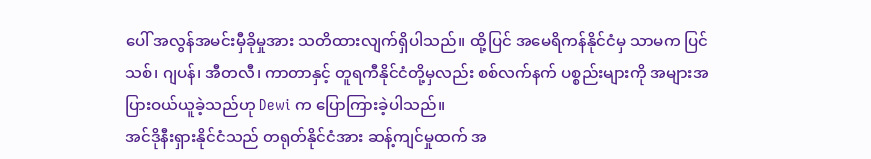ပေါ် အလွန်အမင်းမှီခိုမှုအား သတိထားလျက်ရှိပါသည်။ ထို့ပြင် အမေရိကန်နိုင်ငံမှ သာမက ပြင်သစ်၊ ဂျပန်၊ အီတလီ၊ ကာတာနှင့် တူရကီနိုင်ငံတို့မှလည်း စစ်လက်နက် ပစ္စည်းများကို အများအပြားဝယ်ယူခဲ့သည်ဟု Dewi က ပြောကြားခဲ့ပါသည်။
အင်ဒိုနီးရှားနိုင်ငံသည် တရုတ်နိုင်ငံအား ဆန့်ကျင်မှုထက် အ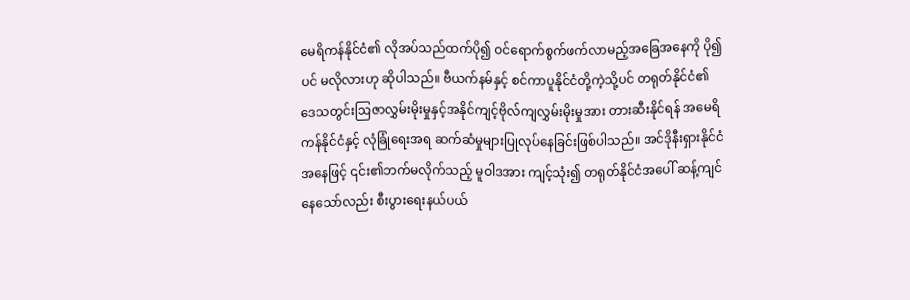မေရိကန်နိုင်ငံ၏ လိုအပ်သည်ထက်ပို၍ ဝင်ရောက်စွက်ဖက်လာမည့်အခြေအနေကို ပို၍ပင် မလိုလားဟု ဆိုပါသည်။ ဗီယက်နမ်နှင့် စင်ကာပူနိုင်ငံတို့ကဲ့သို့ပင် တရုတ်နိုင်ငံ၏ ဒေသတွင်းဩဇာလွှမ်းမိုးမှုနှင့်အနိုင်ကျင့်ဗိုလ်ကျလွှမ်းမိုးမှုအား တားဆီးနိုင်ရန် အမေရိကန်နိုင်ငံနှင့် လုံခြုံရေးအရ ဆက်ဆံမှုများပြုလုပ်နေခြင်းဖြစ်ပါသည်။ အင်ဒိုနီးရှားနိုင်ငံအနေဖြင့် ၎င်း၏ဘက်မလိုက်သည့် မူဝါဒအား ကျင့်သုံး၍ တရုတ်နိုင်ငံအပေါ် ဆန့်ကျင်နေသော်လည်း စီးပွားရေးနယ်ပယ်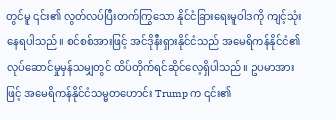တွင်မူ ၎င်း၏ လွတ်လပ်ပြီးတက်ကြွသော နိုင်ငံခြားရေးမူဝါဒကို ကျင့်သုံးနေရပါသည်။ စင်စစ်အားဖြင့် အင်ဒိုနီးရှားနိုင်ငံသည် အမေရိကန်နိုင်ငံ၏ လုပ်ဆောင်မှုမှန်သမျှတွင် ထိပ်တိုက်ရင်ဆိုင်လေ့ရှိပါသည်။ ဥပမာအားဖြင့် အမေရိကန်နိုင်ငံသမ္မတဟောင်း Trump က ၎င်း၏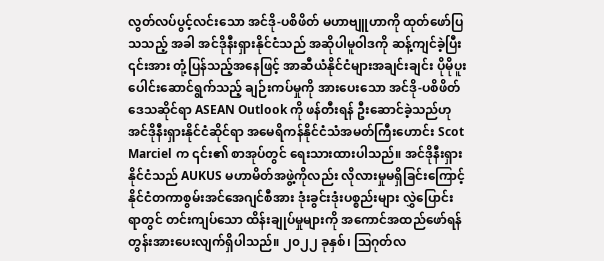လွတ်လပ်ပွင့်လင်းသော အင်ဒို-ပစိဖိတ် မဟာဗျူဟာကို ထုတ်ဖော်ပြသသည့် အခါ အင်ဒိုနီးရှားနိုင်ငံသည် အဆိုပါမူဝါဒကို ဆန့်ကျင်ခဲ့ပြီး ၎င်းအား တုံ့ပြန်သည့်အနေဖြင့် အာဆီယံနိုင်ငံများအချင်းချင်း ပိုမိုပူးပေါင်းဆောင်ရွက်သည့် ချဉ်းကပ်မှုကို အားပေးသော အင်ဒို-ပစိဖိတ်ဒေသဆိုင်ရာ ASEAN Outlook ကို ဖန်တီးရန် ဦးဆောင်ခဲ့သည်ဟု အင်ဒိုနီးရှားနိုင်ငံဆိုင်ရာ အမေရိကန်နိုင်ငံသံအမတ်ကြီးဟောင်း Scot Marciel က ၎င်း၏ စာအုပ်တွင် ရေးသားထားပါသည်။ အင်ဒိုနီးရှားနိုင်ငံသည် AUKUS မဟာမိတ်အဖွဲ့ကိုလည်း လိုလားမှုမရှိခြင်းကြောင့် နိုင်ငံတကာစွမ်းအင်အေဂျင်စီအား ဒုံးခွင်းဒုံးပစ္စည်းများ လွှဲပြောင်း ရာတွင် တင်းကျပ်သော ထိန်းချုပ်မှုများကို အကောင်အထည်ဖော်ရန် တွန်းအားပေးလျက်ရှိပါသည်။ ၂၀၂၂ ခုနှစ်၊ ဩဂုတ်လ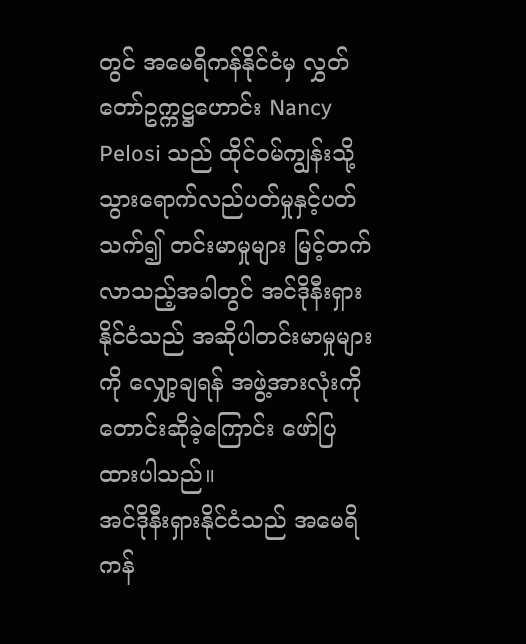တွင် အမေရိကန်နိုင်ငံမှ လွှတ်တော်ဥက္ကဋ္ဌဟောင်း Nancy Pelosi သည် ထိုင်ဝမ်ကျွန်းသို့ သွားရောက်လည်ပတ်မှုနှင့်ပတ်သက်၍ တင်းမာမှုများ မြင့်တက်လာသည့်အခါတွင် အင်ဒိုနီးရှားနိုင်ငံသည် အဆိုပါတင်းမာမှုများကို လျှော့ချရန် အဖွဲ့အားလုံးကို တောင်းဆိုခဲ့ကြောင်း ဖော်ပြထားပါသည်။
အင်ဒိုနီးရှားနိုင်ငံသည် အမေရိကန်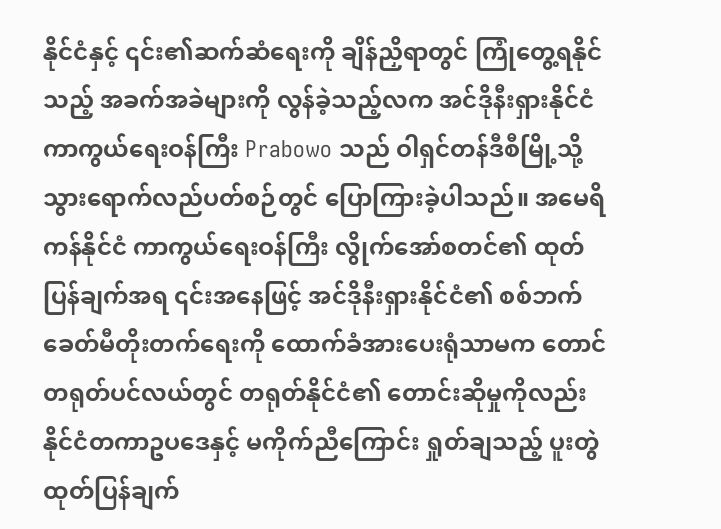နိုင်ငံနှင့် ၎င်း၏ဆက်ဆံရေးကို ချိန်ညှိရာတွင် ကြုံတွေ့ရနိုင်သည့် အခက်အခဲများကို လွန်ခဲ့သည့်လက အင်ဒိုနီးရှားနိုင်ငံကာကွယ်ရေးဝန်ကြီး Prabowo သည် ဝါရှင်တန်ဒီစီမြို့သို့ သွားရောက်လည်ပတ်စဉ်တွင် ပြောကြားခဲ့ပါသည်။ အမေရိကန်နိုင်ငံ ကာကွယ်ရေးဝန်ကြီး လွိုက်အော်စတင်၏ ထုတ်ပြန်ချက်အရ ၎င်းအနေဖြင့် အင်ဒိုနီးရှားနိုင်ငံ၏ စစ်ဘက်ခေတ်မီတိုးတက်ရေးကို ထောက်ခံအားပေးရုံသာမက တောင်တရုတ်ပင်လယ်တွင် တရုတ်နိုင်ငံ၏ တောင်းဆိုမှုကိုလည်း နိုင်ငံတကာဥပဒေနှင့် မကိုက်ညီကြောင်း ရှုတ်ချသည့် ပူးတွဲထုတ်ပြန်ချက်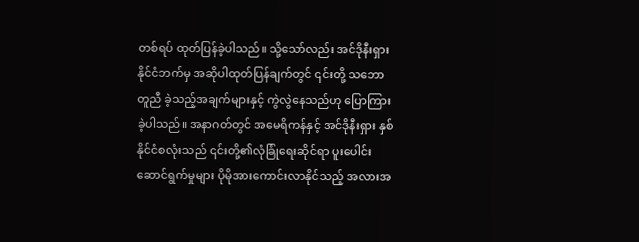တစ်ရပ် ထုတ်ပြန်ခဲ့ပါသည်။ သို့သော်လည်း အင်ဒိုနီးရှားနိုင်ငံဘက်မှ အဆိုပါထုတ်ပြန်ချက်တွင် ၎င်းတို့ သဘောတူညီ ခဲ့သည့်အချက်များနှင့် ကွဲလွဲနေသည်ဟု ပြောကြားခဲ့ပါသည်။ အနာဂတ်တွင် အမေရိကန်နှင့် အင်ဒိုနီးရှား နှစ်နိုင်ငံစလုံးသည် ၎င်းတို့၏လုံခြုံရေးဆိုင်ရာ ပူးပေါင်းဆောင်ရွက်မှုများ ပိုမိုအားကောင်းလာနိုင်သည့် အလားအ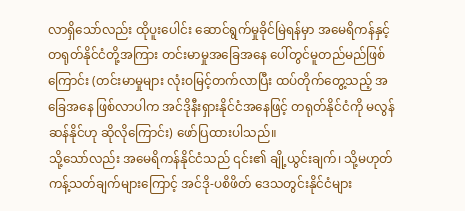လာရှိသော်လည်း ထိုပူးပေါင်း ဆောင်ရွက်မှုခိုင်မြဲရန်မှာ အမေရိကန်နှင့် တရုတ်နိုင်ငံတို့အကြား တင်းမာမှုအခြေအနေ ပေါ်တွင်မူတည်မည်ဖြစ်ကြောင်း (တင်းမာမှုများ လုံးဝမြင့်တက်လာပြီး ထပ်တိုက်တွေ့သည့် အခြေအနေ ဖြစ်လာပါက အင်ဒိုနီးရှားနိုင်ငံအနေဖြင့် တရုတ်နိုင်ငံကို မလွန်ဆန်နိုင်ဟု ဆိုလိုကြောင်း) ဖော်ပြထားပါသည်။
သို့သော်လည်း အမေရိကန်နိုင်ငံသည် ၎င်း၏ ချို့ယွင်းချက်၊ သို့မဟုတ် ကန့်သတ်ချက်များကြောင့် အင်ဒို-ပစိဖိတ် ဒေသတွင်းနိုင်ငံများ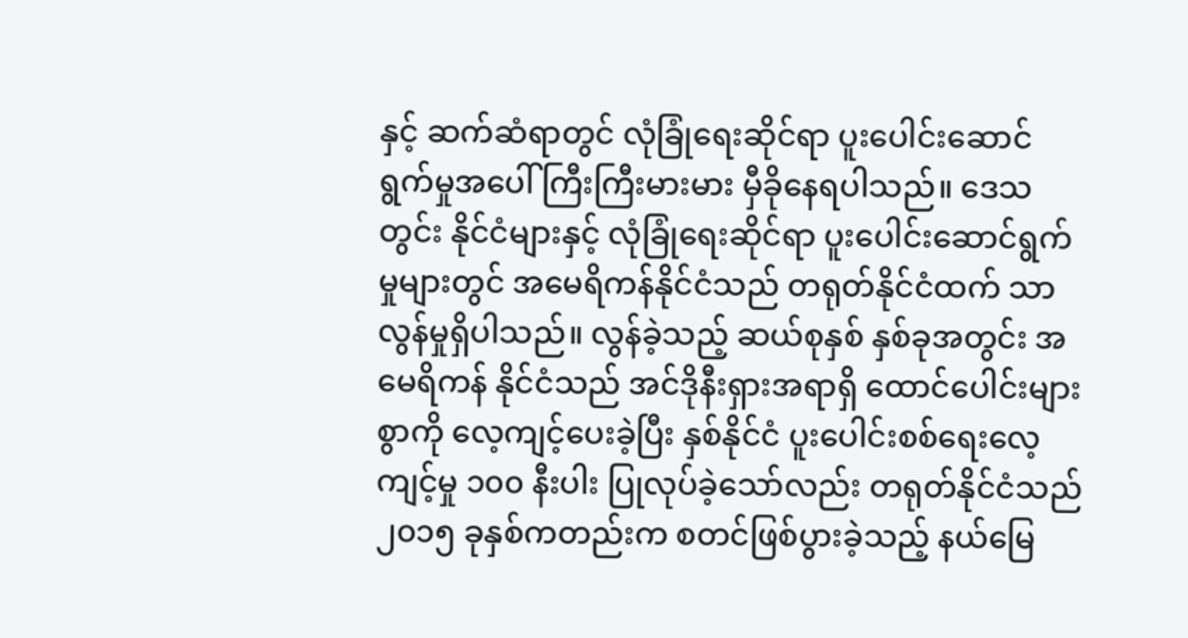နှင့် ဆက်ဆံရာတွင် လုံခြုံရေးဆိုင်ရာ ပူးပေါင်းဆောင်ရွက်မှုအပေါ် ကြီးကြီးမားမား မှီခိုနေရပါသည်။ ဒေသတွင်း နိုင်ငံများနှင့် လုံခြုံရေးဆိုင်ရာ ပူးပေါင်းဆောင်ရွက်မှုများတွင် အမေရိကန်နိုင်ငံသည် တရုတ်နိုင်ငံထက် သာလွန်မှုရှိပါသည်။ လွန်ခဲ့သည့် ဆယ်စုနှစ် နှစ်ခုအတွင်း အမေရိကန် နိုင်ငံသည် အင်ဒိုနီးရှားအရာရှိ ထောင်ပေါင်းများစွာကို လေ့ကျင့်ပေးခဲ့ပြီး နှစ်နိုင်ငံ ပူးပေါင်းစစ်ရေးလေ့ကျင့်မှု ၁၀၀ နီးပါး ပြုလုပ်ခဲ့သော်လည်း တရုတ်နိုင်ငံသည် ၂၀၁၅ ခုနှစ်ကတည်းက စတင်ဖြစ်ပွားခဲ့သည့် နယ်မြေ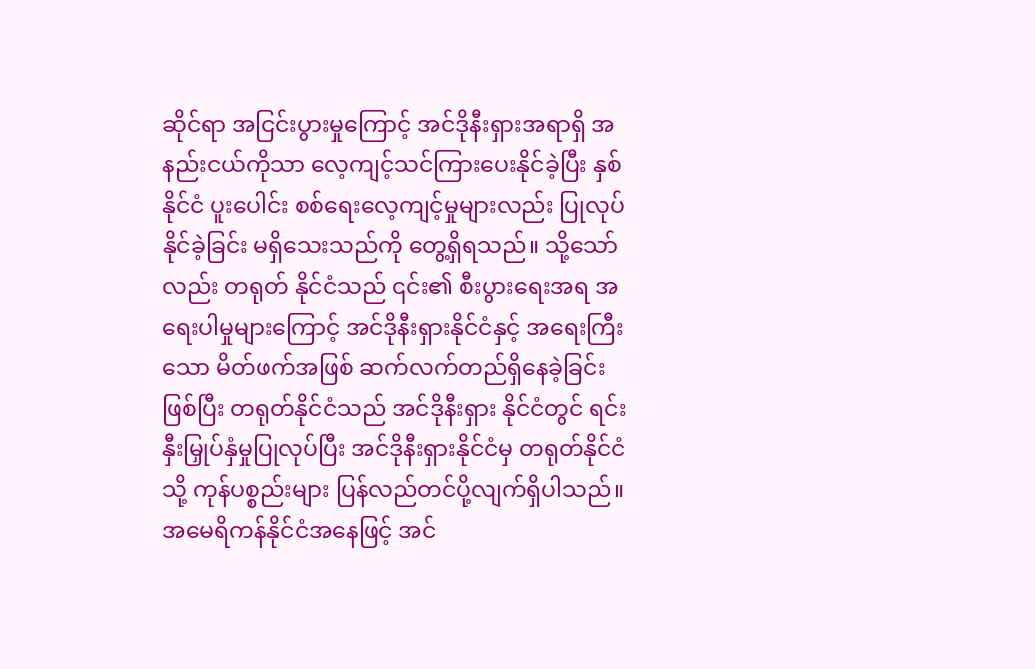ဆိုင်ရာ အငြင်းပွားမှုကြောင့် အင်ဒိုနီးရှားအရာရှိ အနည်းငယ်ကိုသာ လေ့ကျင့်သင်ကြားပေးနိုင်ခဲ့ပြီး နှစ်နိုင်ငံ ပူးပေါင်း စစ်ရေးလေ့ကျင့်မှုများလည်း ပြုလုပ်နိုင်ခဲ့ခြင်း မရှိသေးသည်ကို တွေ့ရှိရသည်။ သို့သော်လည်း တရုတ် နိုင်ငံသည် ၎င်း၏ စီးပွားရေးအရ အရေးပါမှုများကြောင့် အင်ဒိုနီးရှားနိုင်ငံနှင့် အရေးကြီးသော မိတ်ဖက်အဖြစ် ဆက်လက်တည်ရှိနေခဲ့ခြင်းဖြစ်ပြီး တရုတ်နိုင်ငံသည် အင်ဒိုနီးရှား နိုင်ငံတွင် ရင်းနှီးမြှုပ်နှံမှုပြုလုပ်ပြီး အင်ဒိုနီးရှားနိုင်ငံမှ တရုတ်နိုင်ငံသို့ ကုန်ပစ္စည်းများ ပြန်လည်တင်ပို့လျက်ရှိပါသည်။ အမေရိကန်နိုင်ငံအနေဖြင့် အင်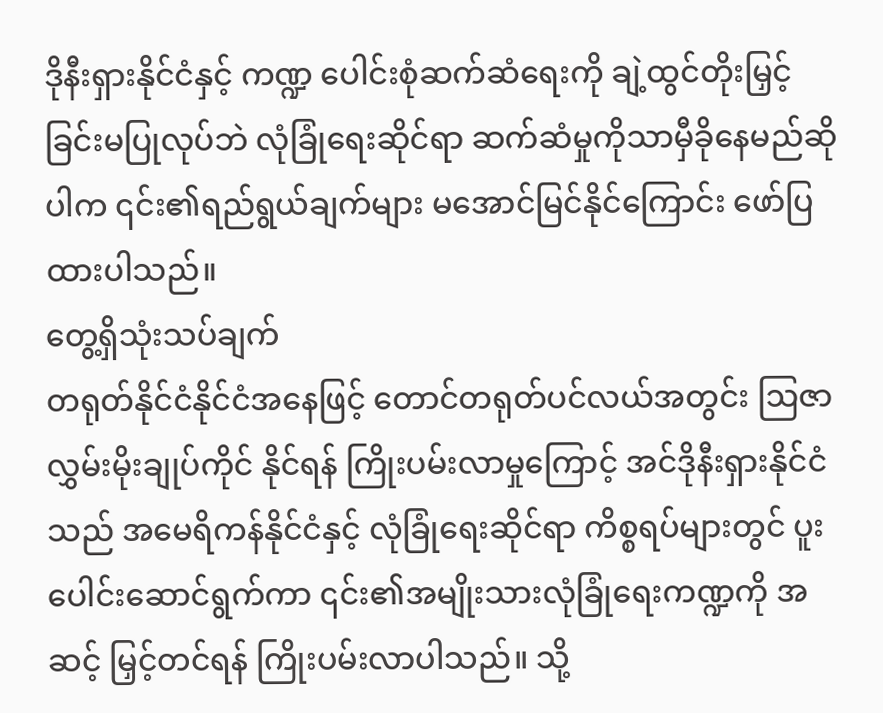ဒိုနီးရှားနိုင်ငံနှင့် ကဏ္ဍ ပေါင်းစုံဆက်ဆံရေးကို ချဲ့ထွင်တိုးမြှင့်ခြင်းမပြုလုပ်ဘဲ လုံခြုံရေးဆိုင်ရာ ဆက်ဆံမှုကိုသာမှီခိုနေမည်ဆိုပါက ၎င်း၏ရည်ရွယ်ချက်များ မအောင်မြင်နိုင်ကြောင်း ဖော်ပြထားပါသည်။
တွေ့ရှိသုံးသပ်ချက်
တရုတ်နိုင်ငံနိုင်ငံအနေဖြင့် တောင်တရုတ်ပင်လယ်အတွင်း ဩဇာလွှမ်းမိုးချုပ်ကိုင် နိုင်ရန် ကြိုးပမ်းလာမှုကြောင့် အင်ဒိုနီးရှားနိုင်ငံသည် အမေရိကန်နိုင်ငံနှင့် လုံခြုံရေးဆိုင်ရာ ကိစ္စရပ်များတွင် ပူးပေါင်းဆောင်ရွက်ကာ ၎င်း၏အမျိုးသားလုံခြုံရေးကဏ္ဍကို အဆင့် မြှင့်တင်ရန် ကြိုးပမ်းလာပါသည်။ သို့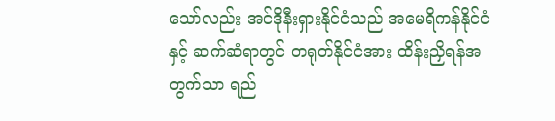သော်လည်း အင်ဒိုနီးရှားနိုင်ငံသည် အမေရိကန်နိုင်ငံနှင့် ဆက်ဆံရာတွင် တရုတ်နိုင်ငံအား ထိန်းညှိရန်အတွက်သာ ရည်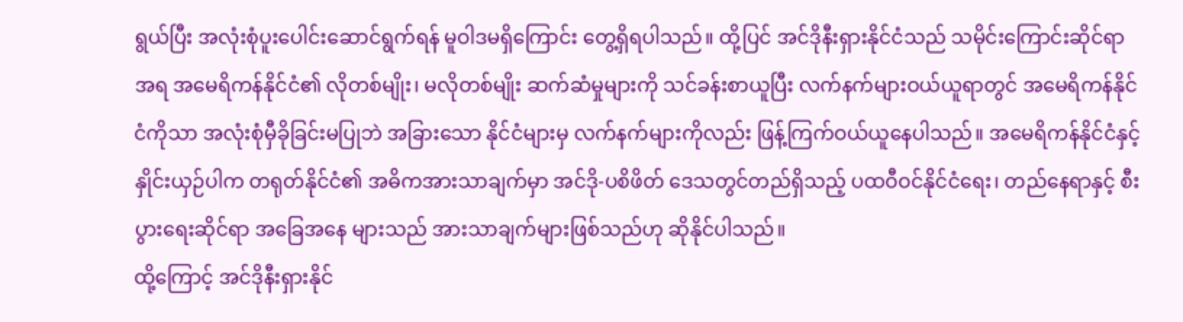ရွယ်ပြီး အလုံးစုံပူးပေါင်းဆောင်ရွက်ရန် မူဝါဒမရှိကြောင်း တွေ့ရှိရပါသည်။ ထို့ပြင် အင်ဒိုနီးရှားနိုင်ငံသည် သမိုင်းကြောင်းဆိုင်ရာ အရ အမေရိကန်နိုင်ငံ၏ လိုတစ်မျိုး၊ မလိုတစ်မျိုး ဆက်ဆံမှုများကို သင်ခန်းစာယူပြီး လက်နက်များဝယ်ယူရာတွင် အမေရိကန်နိုင်ငံကိုသာ အလုံးစုံမှီခိုခြင်းမပြုဘဲ အခြားသော နိုင်ငံများမှ လက်နက်များကိုလည်း ဖြန့်ကြက်ဝယ်ယူနေပါသည်။ အမေရိကန်နိုင်ငံနှင့် နှိုင်းယှဉ်ပါက တရုတ်နိုင်ငံ၏ အဓိကအားသာချက်မှာ အင်ဒို-ပစိဖိတ် ဒေသတွင်တည်ရှိသည့် ပထဝီဝင်နိုင်ငံရေး၊ တည်နေရာနှင့် စီးပွားရေးဆိုင်ရာ အခြေအနေ များသည် အားသာချက်များဖြစ်သည်ဟု ဆိုနိုင်ပါသည်။
ထို့ကြောင့် အင်ဒိုနီးရှားနိုင်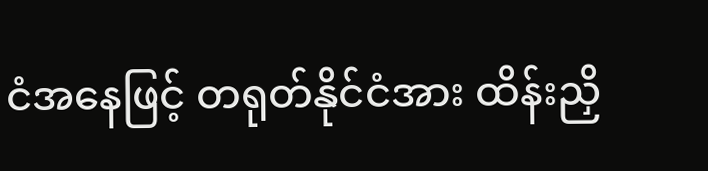ငံအနေဖြင့် တရုတ်နိုင်ငံအား ထိန်းညှိ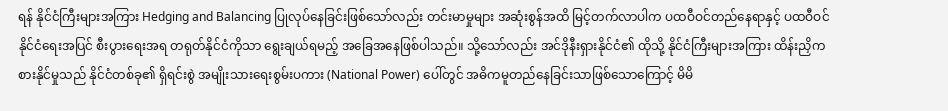ရန် နိုင်ငံကြီးများအကြား Hedging and Balancing ပြုလုပ်နေခြင်းဖြစ်သော်လည်း တင်းမာမှုများ အဆုံးစွန်အထိ မြင့်တက်လာပါက ပထဝီဝင်တည်နေရာနှင့် ပထဝီဝင်နိုင်ငံရေးအပြင် စီးပွားရေးအရ တရုတ်နိုင်ငံကိုသာ ရွေးချယ်ရမည့် အခြေအနေဖြစ်ပါသည်။ သို့သော်လည်း အင်ဒိုနီးရှားနိုင်ငံ၏ ထိုသို့ နိုင်ငံကြီးများအကြား ထိန်းညှိကစားနိုင်မှုသည် နိုင်ငံတစ်ခု၏ ရှိရင်းစွဲ အမျိုးသားရေးစွမ်းပကား (National Power) ပေါ်တွင် အဓိကမူတည်နေခြင်းသာဖြစ်သောကြောင့် မိမိ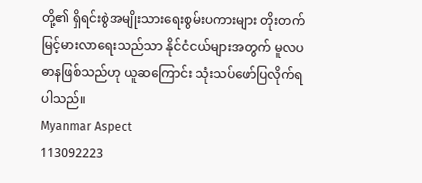တို့၏ ရှိရင်းစွဲအမျိုးသားရေးစွမ်းပကားများ တိုးတက်မြင့်မားလာရေးသည်သာ နိုင်ငံငယ်များအတွက် မူလပဓာနဖြစ်သည်ဟု ယူဆကြောင်း သုံးသပ်ဖော်ပြလိုက်ရပါသည်။
Myanmar Aspect
113092223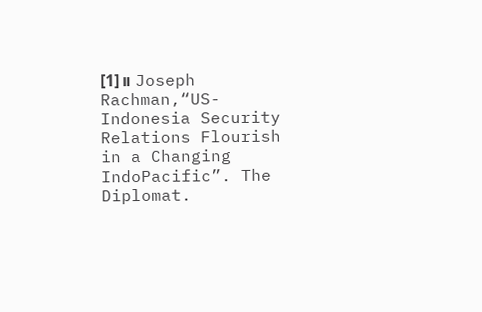[1]။ Joseph Rachman,“US-Indonesia Security Relations Flourish in a Changing IndoPacific”. The Diplomat.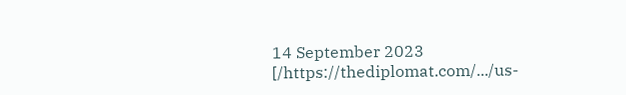14 September 2023 [/https://thediplomat.com/.../us-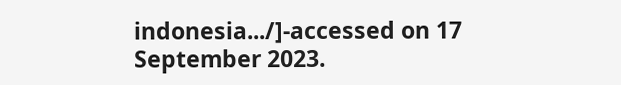indonesia.../]-accessed on 17 September 2023.